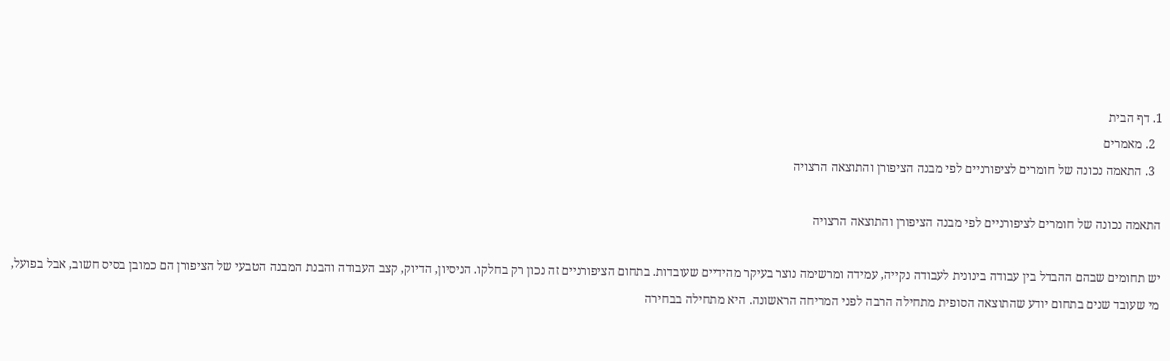1. דף הבית
  2. מאמרים
  3. התאמה נכונה של חומרים לציפורניים לפי מבנה הציפורן והתוצאה הרצויה

התאמה נכונה של חומרים לציפורניים לפי מבנה הציפורן והתוצאה הרצויה

יש תחומים שבהם ההבדל בין עבודה בינונית לעבודה נקייה, עמידה ומרשימה נוצר בעיקר מהידיים שעובדות. בתחום הציפורניים זה נכון רק בחלקו. הניסיון, הדיוק, קצב העבודה והבנת המבנה הטבעי של הציפורן הם כמובן בסיס חשוב, אבל בפועל, מי שעובד שנים בתחום יודע שהתוצאה הסופית מתחילה הרבה לפני המריחה הראשונה. היא מתחילה בבחירה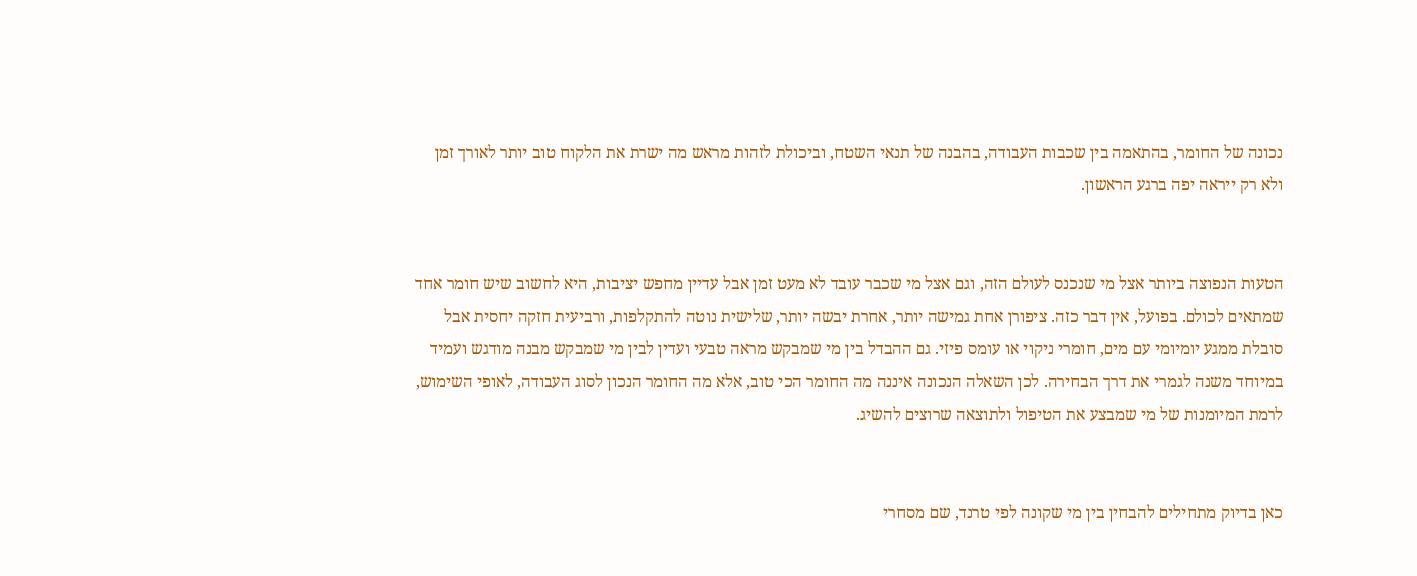נכונה של החומר, בהתאמה בין שכבות העבודה, בהבנה של תנאי השטח, וביכולת לזהות מראש מה ישרת את הלקוח טוב יותר לאורך זמן ולא רק ייראה יפה ברגע הראשון.


הטעות הנפוצה ביותר אצל מי שנכנס לעולם הזה, וגם אצל מי שכבר עובד לא מעט זמן אבל עדיין מחפש יציבות, היא לחשוב שיש חומר אחד שמתאים לכולם. בפועל, אין דבר כזה. ציפורן אחת גמישה יותר, אחרת יבשה יותר, שלישית נוטה להתקלפות, ורביעית חזקה יחסית אבל סובלת ממגע יומיומי עם מים, חומרי ניקוי או עומס פיזי. גם ההבדל בין מי שמבקש מראה טבעי ועדין לבין מי שמבקש מבנה מודגש ועמיד במיוחד משנה לגמרי את דרך הבחירה. לכן השאלה הנכונה איננה מה החומר הכי טוב, אלא מה החומר הנכון לסוג העבודה, לאופי השימוש, לרמת המיומנות של מי שמבצע את הטיפול ולתוצאה שרוצים להשיג.


כאן בדיוק מתחילים להבחין בין מי שקונה לפי טרנד, שם מסחרי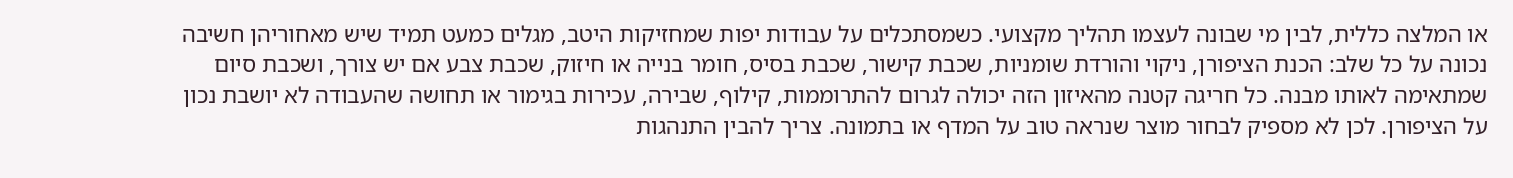או המלצה כללית, לבין מי שבונה לעצמו תהליך מקצועי. כשמסתכלים על עבודות יפות שמחזיקות היטב, מגלים כמעט תמיד שיש מאחוריהן חשיבה נכונה על כל שלב: הכנת הציפורן, ניקוי והורדת שומניות, שכבת קישור, שכבת בסיס, חומר בנייה או חיזוק, שכבת צבע אם יש צורך, ושכבת סיום שמתאימה לאותו מבנה. כל חריגה קטנה מהאיזון הזה יכולה לגרום להתרוממות, קילוף, שבירה, עכירות בגימור או תחושה שהעבודה לא יושבת נכון על הציפורן. לכן לא מספיק לבחור מוצר שנראה טוב על המדף או בתמונה. צריך להבין התנהגות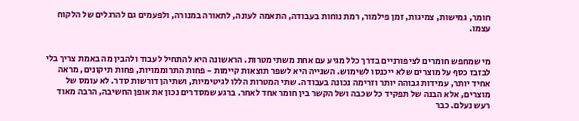חומר, גמישות, צמיגות, זמן פילמור, רמת נוחות בעבודה, התאמה לעונה, לתאורה במנורה, ולפעמים גם להרגלים של הלקוח עצמו.


מי שמחפש חומרים לציפורניים בדרך כלל מגיע עם אחת משתי מטרות. הראשונה היא להתחיל לעבוד ולהבין מה באמת צריך בלי לבזבז כסף על מוצרים שלא ייכנסו לשימוש. השנייה היא לשפר תוצאות קיימות - פחות התרוממויות, פחות תיקונים, מראה אחיד יותר, עמידות גבוהה יותר וזרימה נכונה בעבודה. שתי המטרות הללו לגיטימיות, ושתיהן דורשות סדר. לא עומס של מוצרים, אלא הבנה של תפקיד כל שכבה ושל הקשר בין חומר אחד לאחר. ברגע שמסדרים נכון את אופן החשיבה, הרבה מאוד רעש נעלם. כבר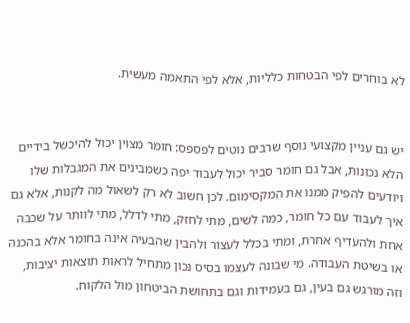לא בוחרים לפי הבטחות כלליות, אלא לפי התאמה מעשית.


יש גם עניין מקצועי נוסף שרבים נוטים לפספס: חומר מצוין יכול להיכשל בידיים הלא נכונות, אבל גם חומר סביר יכול לעבוד יפה כשמבינים את המגבלות שלו ויודעים להפיק ממנו את המקסימום. לכן חשוב לא רק לשאול מה לקנות, אלא גם איך לעבוד עם כל חומר, כמה לשים, מתי לחזק, מתי לדלל, מתי לוותר על שכבה אחת ולהעדיף אחרת, ומתי בכלל לעצור ולהבין שהבעיה אינה בחומר אלא בהכנה או בשיטת העבודה. מי שבונה לעצמו בסיס נכון מתחיל לראות תוצאות יציבות, וזה מורגש גם בעין, גם בעמידות וגם בתחושת הביטחון מול הלקוח.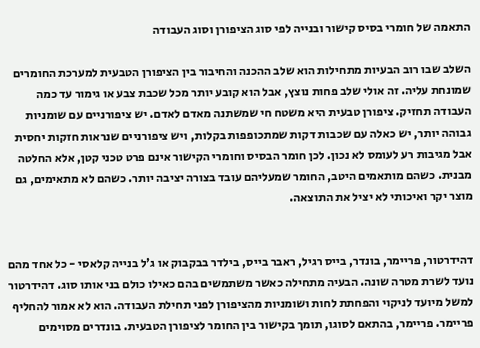התאמה של חומרי בסיס קישור ובנייה לפי סוג הציפורן וסוג העבודה

השלב שבו רוב הבעיות מתחילות הוא שלב ההכנה והחיבור בין הציפורן הטבעית למערכת החומרים שמונחת עליה. זה אולי שלב פחות נוצץ, אבל הוא קובע יותר מכל שכבת צבע או גימור עד כמה העבודה תחזיק. ציפורן טבעית היא משטח חי שמשתנה מאדם לאדם. יש ציפורניים עם שומניות גבוהה יותר, יש כאלה עם שכבות דקות שמתכופפות בקלות, ויש ציפורניים שנראות חזקות יחסית אבל מגיבות רע לעומס לא נכון. לכן חומר הבסיס וחומרי הקישור אינם פרט טכני קטן, אלא החלטה מבנית. כשהם מותאמים היטב, החומר שמעליהם עובד בצורה יציבה יותר. כשהם לא מתאימים, גם מוצר יקר ואיכותי לא יציל את התוצאה.


דהידרטור, פריימר, בונדר, בייס רגיל, ראבר בייס, בילדר בבקבוק או ג'ל בנייה קלאסי - כל אחד מהם נועד לשרת מטרה שונה. הבעיה מתחילה כאשר משתמשים בהם כאילו כולם בני אותו סוג. דהידרטור למשל מיועד לניקוי והפחתת לחות ושומניות מהציפורן לפני תחילת העבודה. הוא לא אמור להחליף פריימר. פריימר, בהתאם לסוגו, תומך בקישור בין החומר לציפורן הטבעית. בונדרים מסוימים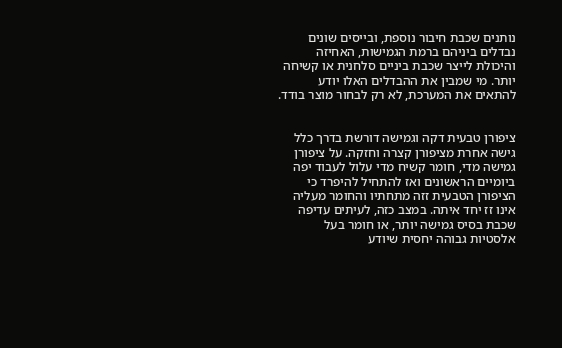נותנים שכבת חיבור נוספת, ובייסים שונים נבדלים ביניהם ברמת הגמישות, האחיזה והיכולת לייצר שכבת ביניים סלחנית או קשיחה יותר. מי שמבין את ההבדלים האלו יודע להתאים את המערכת, לא רק לבחור מוצר בודד.


ציפורן טבעית דקה וגמישה דורשת בדרך כלל גישה אחרת מציפורן קצרה וחזקה. על ציפורן גמישה מדי, חומר קשיח מדי עלול לעבוד יפה ביומיים הראשונים ואז להתחיל להיפרד כי הציפורן הטבעית זזה מתחתיו והחומר מעליה אינו זז יחד איתה. במצב כזה, לעיתים עדיפה שכבת בסיס גמישה יותר, או חומר בעל אלסטיות גבוהה יחסית שיודע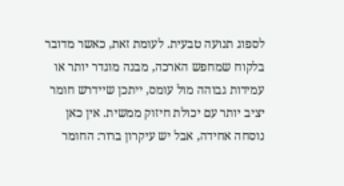לספוג תנועה טבעית. לעומת זאת, כאשר מדובר בלקוח שמחפש הארכה, מבנה מוגדר יותר או עמידות גבוהה מול עומס, ייתכן שיידרש חומר יציב יותר עם יכולת חיזוק ממשית. אין כאן נוסחה אחידה, אבל יש עיקרון ברור: החומר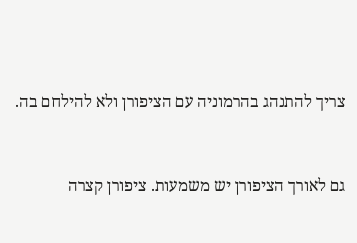צריך להתנהג בהרמוניה עם הציפורן ולא להילחם בה.


גם לאורך הציפורן יש משמעות. ציפורן קצרה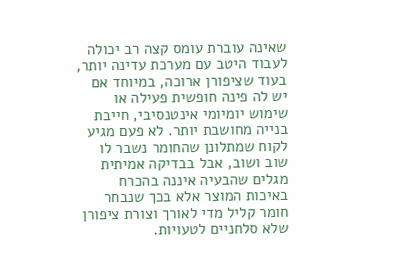שאינה עוברת עומס קצה רב יכולה לעבוד היטב עם מערכת עדינה יותר, בעוד שציפורן ארוכה, במיוחד אם יש לה פינה חופשית פעילה או שימוש יומיומי אינטנסיבי, חייבת בנייה מחושבת יותר. לא פעם מגיע לקוח שמתלונן שהחומר נשבר לו שוב ושוב, אבל בבדיקה אמיתית מגלים שהבעיה איננה בהכרח באיכות המוצר אלא בכך שנבחר חומר קליל מדי לאורך וצורת ציפורן שלא סלחניים לטעויות.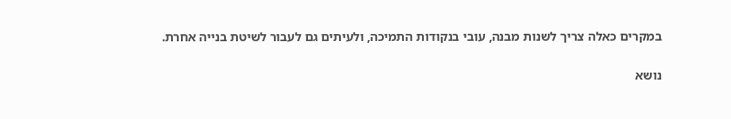במקרים כאלה צריך לשנות מבנה, עובי בנקודות התמיכה, ולעיתים גם לעבור לשיטת בנייה אחרת.


נושא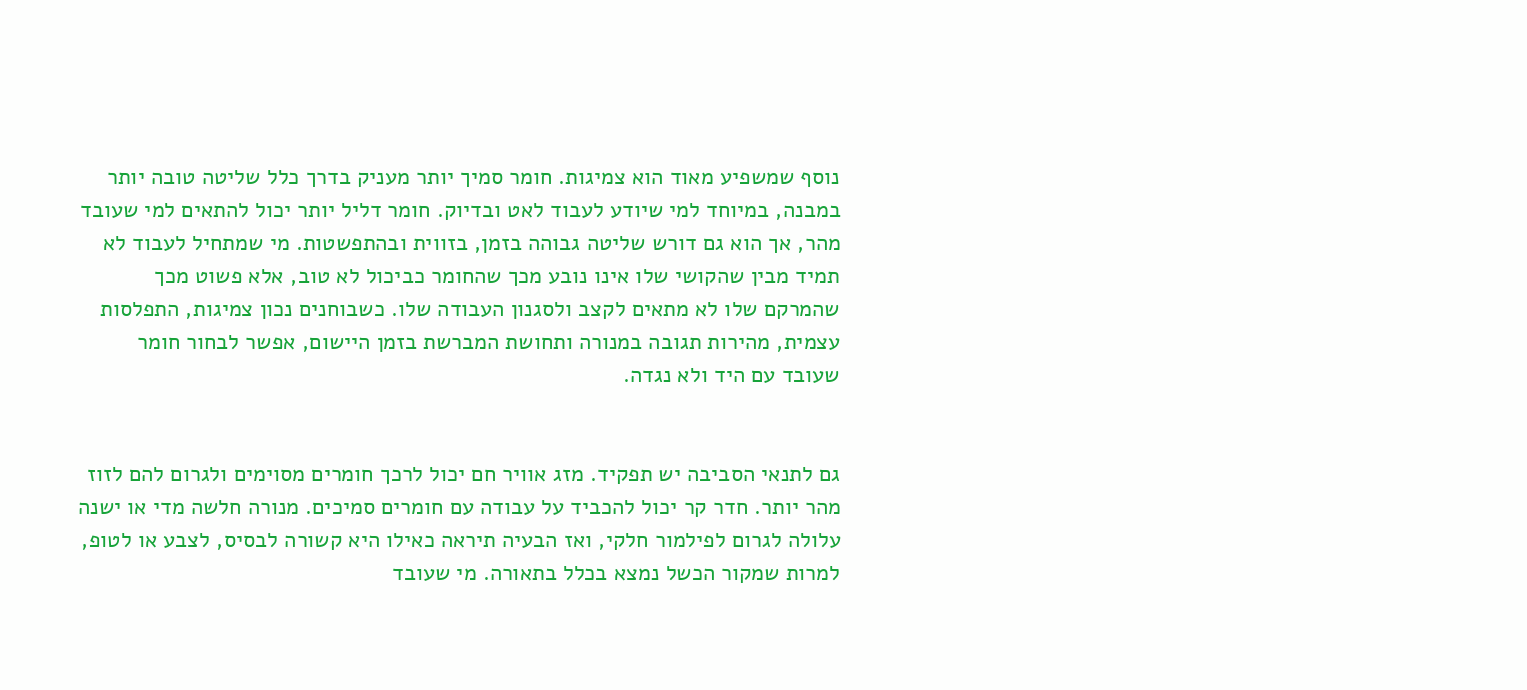נוסף שמשפיע מאוד הוא צמיגות. חומר סמיך יותר מעניק בדרך כלל שליטה טובה יותר במבנה, במיוחד למי שיודע לעבוד לאט ובדיוק. חומר דליל יותר יכול להתאים למי שעובד מהר, אך הוא גם דורש שליטה גבוהה בזמן, בזווית ובהתפשטות. מי שמתחיל לעבוד לא תמיד מבין שהקושי שלו אינו נובע מכך שהחומר כביכול לא טוב, אלא פשוט מכך שהמרקם שלו לא מתאים לקצב ולסגנון העבודה שלו. כשבוחנים נכון צמיגות, התפלסות עצמית, מהירות תגובה במנורה ותחושת המברשת בזמן היישום, אפשר לבחור חומר שעובד עם היד ולא נגדה.


גם לתנאי הסביבה יש תפקיד. מזג אוויר חם יכול לרכך חומרים מסוימים ולגרום להם לזוז מהר יותר. חדר קר יכול להכביד על עבודה עם חומרים סמיכים. מנורה חלשה מדי או ישנה עלולה לגרום לפילמור חלקי, ואז הבעיה תיראה כאילו היא קשורה לבסיס, לצבע או לטופ, למרות שמקור הכשל נמצא בכלל בתאורה. מי שעובד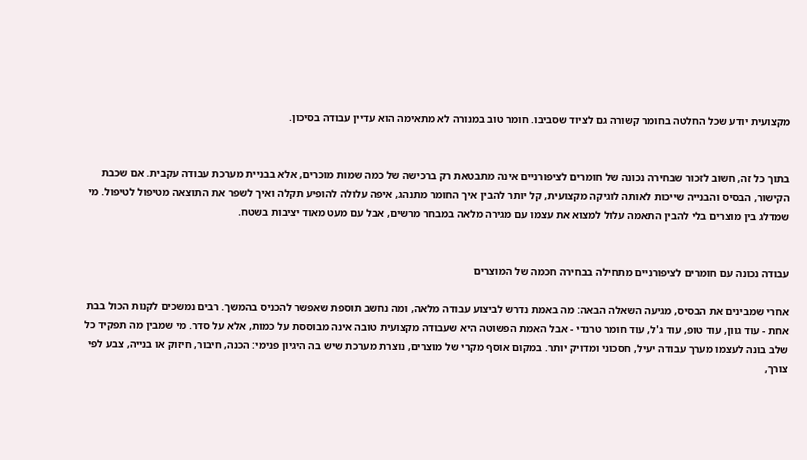מקצועית יודע שכל החלטה בחומר קשורה גם לציוד שסביבו. חומר טוב במנורה לא מתאימה הוא עדיין עבודה בסיכון.


בתוך כל זה, חשוב לזכור שבחירה נכונה של חומרים לציפורניים אינה מתבטאת רק ברכישה של כמה שמות מוכרים, אלא בבניית מערכת עבודה עקבית. אם שכבת הקישור, הבסיס והבנייה שייכות לאותה לוגיקה מקצועית, קל יותר להבין איך החומר מתנהג, איפה עלולה להופיע תקלה ואיך לשפר את התוצאה מטיפול לטיפול. מי שמדלג בין מוצרים בלי להבין התאמה עלול למצוא את עצמו עם מגירה מלאה במבחר מרשים, אבל עם מעט מאוד יציבות בשטח.


עבודה נכונה עם חומרים לציפורניים מתחילה בבחירה חכמה של המוצרים

אחרי שמבינים את הבסיס, מגיעה השאלה הבאה: מה באמת נדרש לביצוע עבודה מלאה, ומה נחשב תוספת שאפשר להכניס בהמשך. רבים נמשכים לקנות הכול בבת אחת - עוד גוון, עוד טופ, עוד ג'ל, עוד חומר טרנדי - אבל האמת הפשוטה היא שעבודה מקצועית טובה אינה מבוססת על כמות, אלא על סדר. מי שמבין מה תפקיד כל שלב בונה לעצמו מערך עבודה יעיל, חסכוני ומדויק יותר. במקום אוסף מקרי של מוצרים, נוצרת מערכת שיש בה היגיון פנימי: הכנה, חיבור, חיזוק או בנייה, צבע לפי צורך,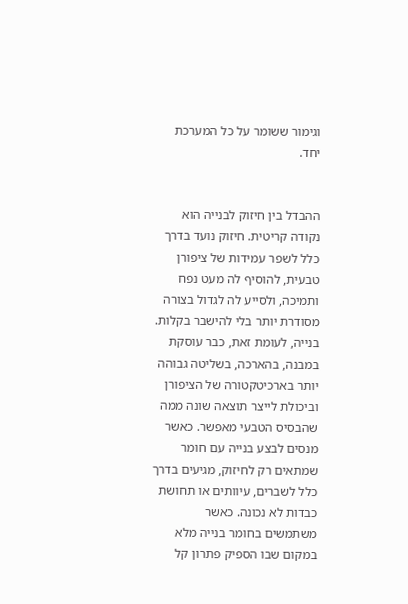וגימור ששומר על כל המערכת יחד.


ההבדל בין חיזוק לבנייה הוא נקודה קריטית. חיזוק נועד בדרך כלל לשפר עמידות של ציפורן טבעית, להוסיף לה מעט נפח ותמיכה, ולסייע לה לגדול בצורה מסודרת יותר בלי להישבר בקלות. בנייה, לעומת זאת, כבר עוסקת במבנה, בהארכה, בשליטה גבוהה יותר בארכיטקטורה של הציפורן וביכולת לייצר תוצאה שונה ממה שהבסיס הטבעי מאפשר. כאשר מנסים לבצע בנייה עם חומר שמתאים רק לחיזוק, מגיעים בדרך כלל לשברים, עיוותים או תחושת כבדות לא נכונה. כאשר משתמשים בחומר בנייה מלא במקום שבו הספיק פתרון קל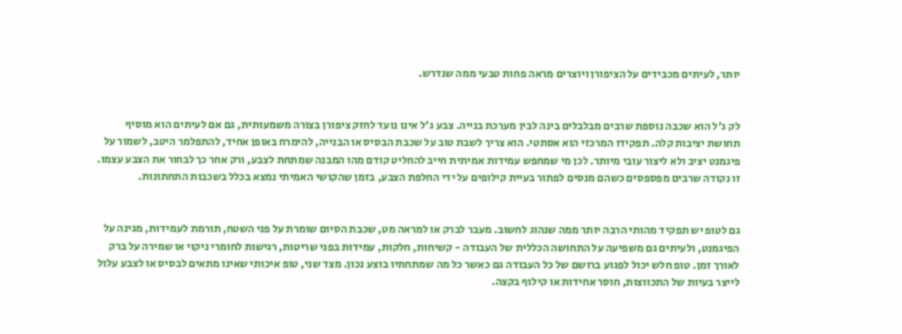יותר, לעיתים מכבידים על הציפורן ויוצרים מראה פחות טבעי ממה שנדרש.


לק ג'ל הוא שכבה נוספת שרבים מבלבלים בינה לבין מערכת בנייה. צבע ג'ל אינו נועד לחזק ציפורן בצורה משמעותית, גם אם לעיתים הוא מוסיף תחושת יציבות קלה. תפקידו המרכזי הוא אסתטי. הוא צריך לשבת טוב על שכבת הבסיס או הבנייה, להימרח באופן אחיד, להתפלמר היטב, לשמור על פיגמנט יציב ולא ליצור עובי מיותר. לכן מי שמחפש עמידות אמיתית חייב להחליט קודם מהו המבנה שמתחת לצבע, ורק אחר כך לבחור את הצבע עצמו. זו נקודה שרבים מפספסים כשהם מנסים לפתור בעיית קילופים על ידי החלפת הצבע, בזמן שהקושי האמיתי נמצא בכלל בשכבות התחתונות.


גם לטופ יש תפקיד מהותי הרבה יותר ממה שנהוג לחשוב. מעבר לברק או למראה מט, שכבת הסיום שומרת על פני השטח, תורמת לעמידות, מגינה על הפיגמנט, ולעיתים גם משפיעה על התחושה הכללית של העבודה - קשיחות, חלקות, עמידות בפני שריטות, רגישות לחומרי ניקוי או שמירה על ברק לאורך זמן. טופ חלש יכול לפגוע ברושם של כל העבודה גם כאשר כל מה שמתחתיו בוצע נכון. מצד שני, טופ איכותי שאינו מתאים לבסיס או לצבע עלול לייצר בעיות של התכווצות, חוסר אחידות או קילוף בקצה.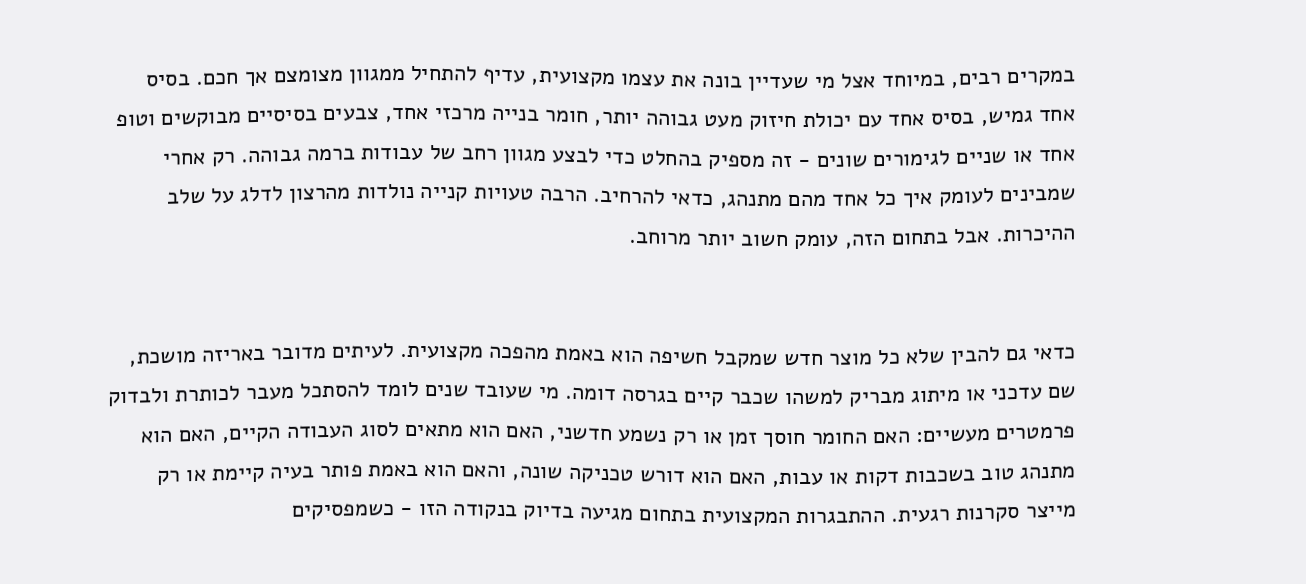במקרים רבים, במיוחד אצל מי שעדיין בונה את עצמו מקצועית, עדיף להתחיל ממגוון מצומצם אך חכם. בסיס אחד גמיש, בסיס אחד עם יכולת חיזוק מעט גבוהה יותר, חומר בנייה מרכזי אחד, צבעים בסיסיים מבוקשים וטופ אחד או שניים לגימורים שונים - זה מספיק בהחלט כדי לבצע מגוון רחב של עבודות ברמה גבוהה. רק אחרי שמבינים לעומק איך כל אחד מהם מתנהג, כדאי להרחיב. הרבה טעויות קנייה נולדות מהרצון לדלג על שלב ההיכרות. אבל בתחום הזה, עומק חשוב יותר מרוחב.


כדאי גם להבין שלא כל מוצר חדש שמקבל חשיפה הוא באמת מהפכה מקצועית. לעיתים מדובר באריזה מושכת, שם עדכני או מיתוג מבריק למשהו שכבר קיים בגרסה דומה. מי שעובד שנים לומד להסתכל מעבר לכותרת ולבדוק פרמטרים מעשיים: האם החומר חוסך זמן או רק נשמע חדשני, האם הוא מתאים לסוג העבודה הקיים, האם הוא מתנהג טוב בשכבות דקות או עבות, האם הוא דורש טכניקה שונה, והאם הוא באמת פותר בעיה קיימת או רק מייצר סקרנות רגעית. ההתבגרות המקצועית בתחום מגיעה בדיוק בנקודה הזו - כשמפסיקים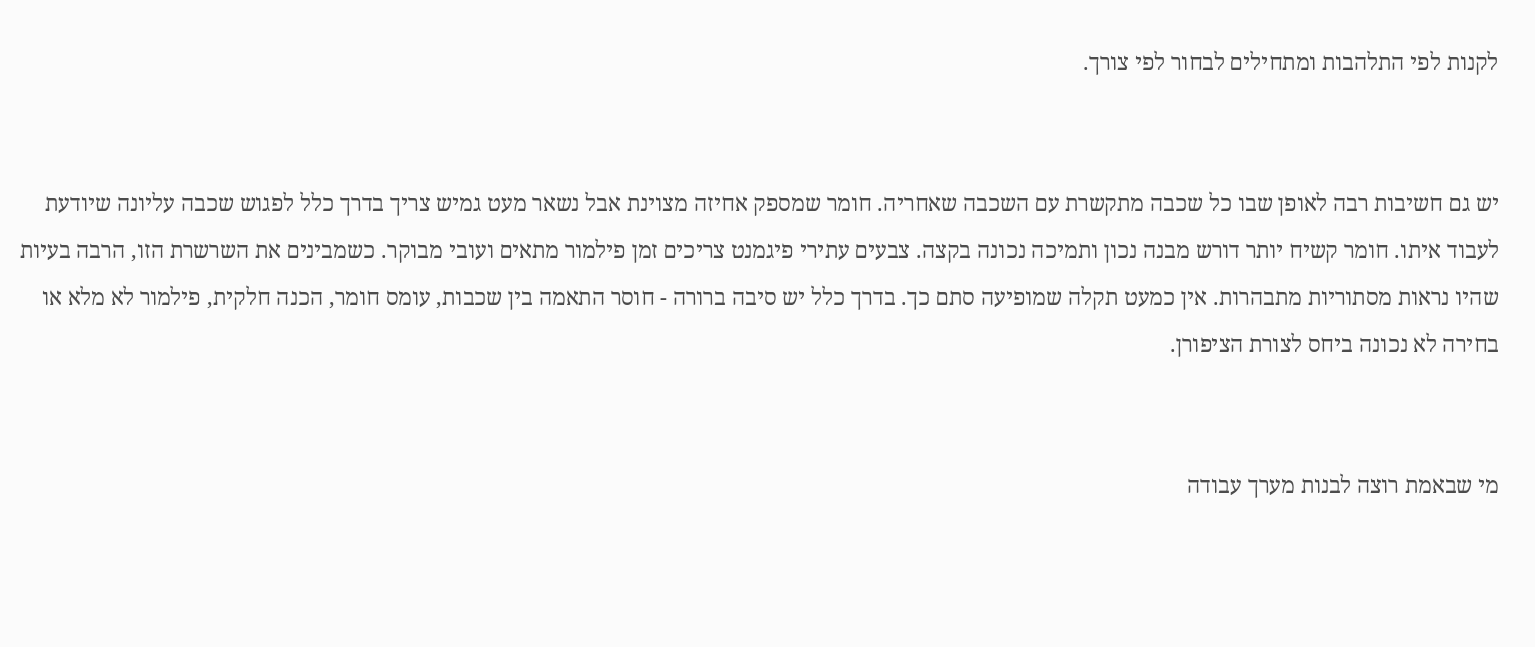לקנות לפי התלהבות ומתחילים לבחור לפי צורך.


יש גם חשיבות רבה לאופן שבו כל שכבה מתקשרת עם השכבה שאחריה. חומר שמספק אחיזה מצוינת אבל נשאר מעט גמיש צריך בדרך כלל לפגוש שכבה עליונה שיודעת לעבוד איתו. חומר קשיח יותר דורש מבנה נכון ותמיכה נכונה בקצה. צבעים עתירי פיגמנט צריכים זמן פילמור מתאים ועובי מבוקר. כשמבינים את השרשרת הזו, הרבה בעיות שהיו נראות מסתוריות מתבהרות. אין כמעט תקלה שמופיעה סתם כך. בדרך כלל יש סיבה ברורה - חוסר התאמה בין שכבות, עומס חומר, הכנה חלקית, פילמור לא מלא או בחירה לא נכונה ביחס לצורת הציפורן.


מי שבאמת רוצה לבנות מערך עבודה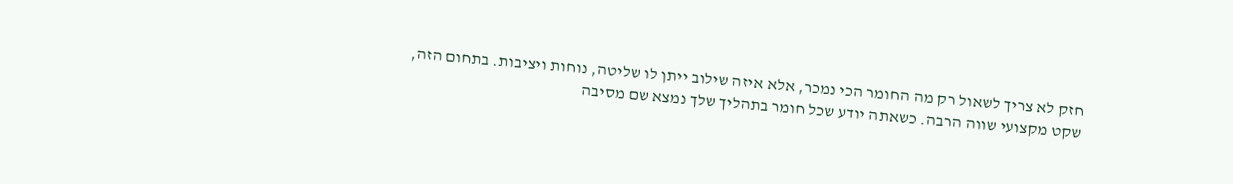חזק לא צריך לשאול רק מה החומר הכי נמכר, אלא איזה שילוב ייתן לו שליטה, נוחות ויציבות. בתחום הזה, שקט מקצועי שווה הרבה. כשאתה יודע שכל חומר בתהליך שלך נמצא שם מסיבה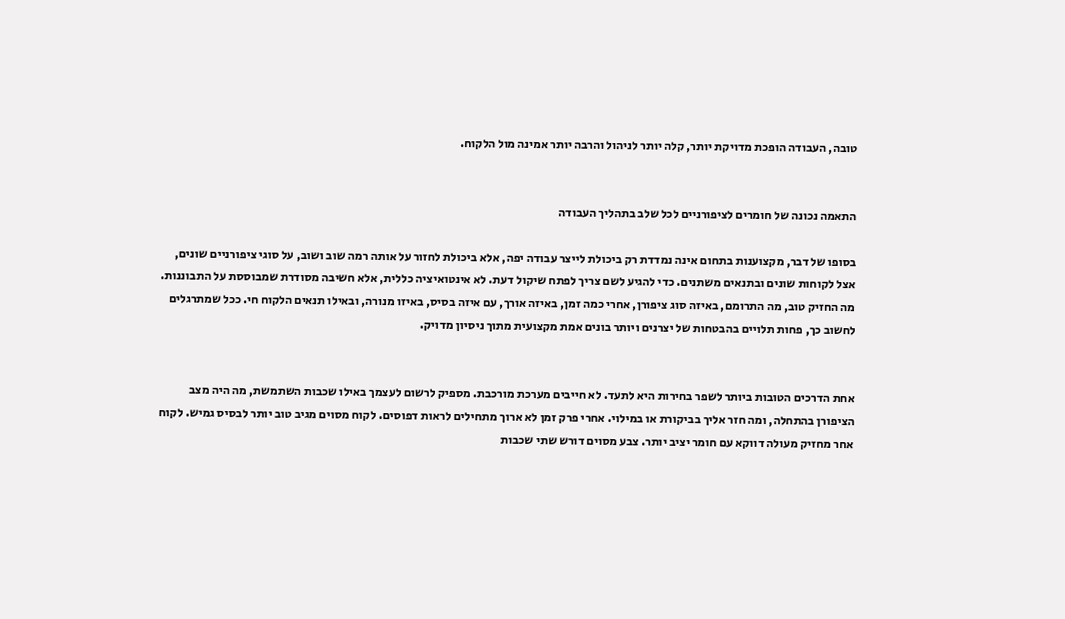טובה, העבודה הופכת מדויקת יותר, קלה יותר לניהול והרבה יותר אמינה מול הלקוח.


התאמה נכונה של חומרים לציפורניים לכל שלב בתהליך העבודה

בסופו של דבר, מקצוענות בתחום אינה נמדדת רק ביכולת לייצר עבודה יפה, אלא ביכולת לחזור על אותה רמה שוב ושוב, על סוגי ציפורניים שונים, אצל לקוחות שונים ובתנאים משתנים. כדי להגיע לשם צריך לפתח שיקול דעת. לא אינטואיציה כללית, אלא חשיבה מסודרת שמבוססת על התבוננות. מה החזיק טוב, מה התרומם, באיזה סוג ציפורן, אחרי כמה זמן, באיזה אורך, עם איזה בסיס, באיזו מנורה, ובאילו תנאים הלקוח חי. ככל שמתרגלים לחשוב כך, פחות תלויים בהבטחות של יצרנים ויותר בונים אמת מקצועית מתוך ניסיון מדויק.


אחת הדרכים הטובות ביותר לשפר בחירות היא לתעד. לא חייבים מערכת מורכבת. מספיק לרשום לעצמך באילו שכבות השתמשת, מה היה מצב הציפורן בהתחלה, ומה חזר אליך בביקורת או במילוי. אחרי פרק זמן לא ארוך מתחילים לראות דפוסים. לקוח מסוים מגיב טוב יותר לבסיס גמיש. לקוח אחר מחזיק מעולה דווקא עם חומר יציב יותר. צבע מסוים דורש שתי שכבות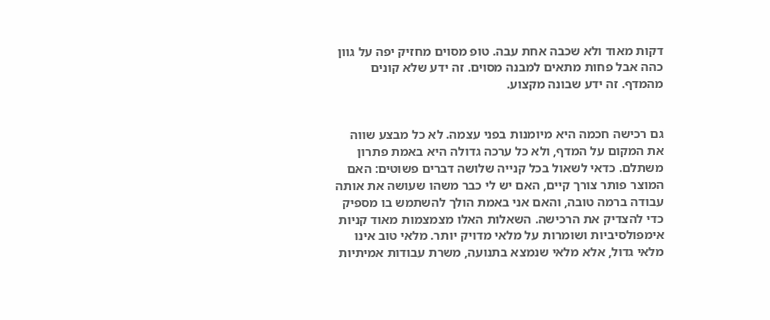דקות מאוד ולא שכבה אחת עבה. טופ מסוים מחזיק יפה על גוון כהה אבל פחות מתאים למבנה מסוים. זה ידע שלא קונים מהמדף. זה ידע שבונה מקצוע.


גם רכישה חכמה היא מיומנות בפני עצמה. לא כל מבצע שווה את המקום על המדף, ולא כל ערכה גדולה היא באמת פתרון משתלם. כדאי לשאול בכל קנייה שלושה דברים פשוטים: האם המוצר פותר צורך קיים, האם יש לי כבר משהו שעושה את אותה עבודה ברמה טובה, והאם אני באמת הולך להשתמש בו מספיק כדי להצדיק את הרכישה. השאלות האלו מצמצמות מאוד קניות אימפולסיביות ושומרות על מלאי מדויק יותר. מלאי טוב אינו מלאי גדול, אלא מלאי שנמצא בתנועה, משרת עבודות אמיתיות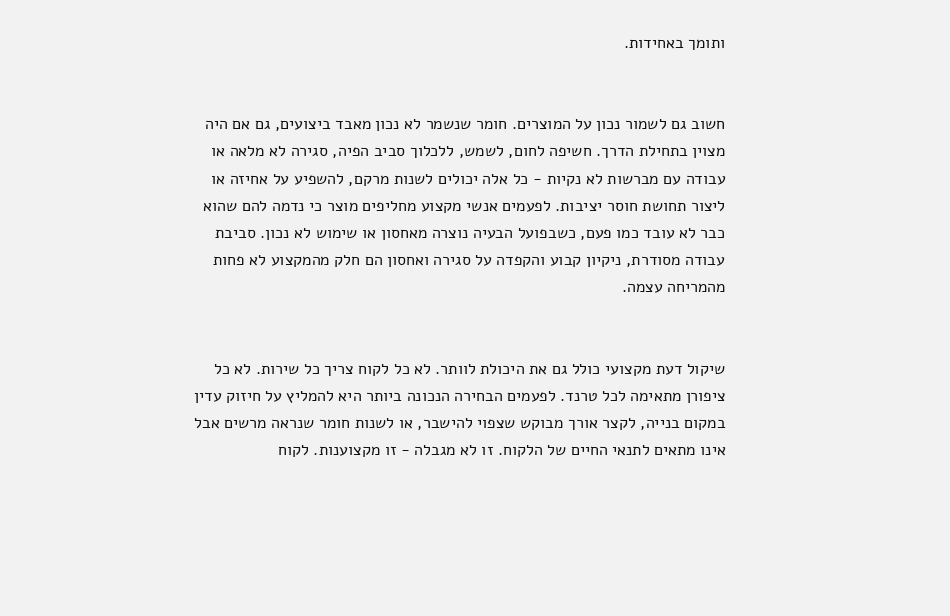ותומך באחידות.


חשוב גם לשמור נכון על המוצרים. חומר שנשמר לא נכון מאבד ביצועים, גם אם היה מצוין בתחילת הדרך. חשיפה לחום, לשמש, ללכלוך סביב הפיה, סגירה לא מלאה או עבודה עם מברשות לא נקיות - כל אלה יכולים לשנות מרקם, להשפיע על אחיזה או ליצור תחושת חוסר יציבות. לפעמים אנשי מקצוע מחליפים מוצר כי נדמה להם שהוא כבר לא עובד כמו פעם, כשבפועל הבעיה נוצרה מאחסון או שימוש לא נכון. סביבת עבודה מסודרת, ניקיון קבוע והקפדה על סגירה ואחסון הם חלק מהמקצוע לא פחות מהמריחה עצמה.


שיקול דעת מקצועי כולל גם את היכולת לוותר. לא כל לקוח צריך כל שירות. לא כל ציפורן מתאימה לכל טרנד. לפעמים הבחירה הנכונה ביותר היא להמליץ על חיזוק עדין במקום בנייה, לקצר אורך מבוקש שצפוי להישבר, או לשנות חומר שנראה מרשים אבל אינו מתאים לתנאי החיים של הלקוח. זו לא מגבלה - זו מקצוענות. לקוח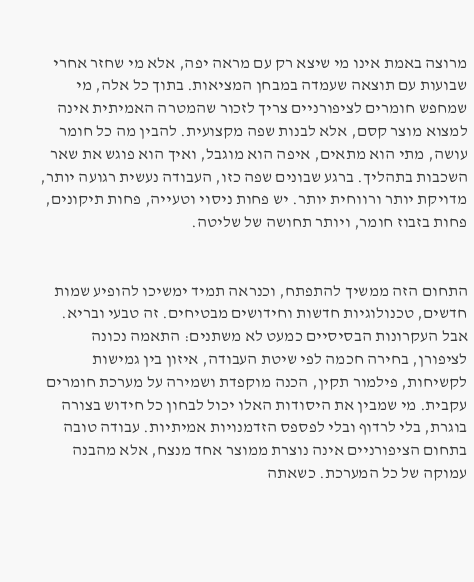מרוצה באמת אינו מי שיצא רק עם מראה יפה, אלא מי שחזר אחרי שבועות עם תוצאה שעמדה במבחן המציאות. בתוך כל אלה, מי שמחפש חומרים לציפורניים צריך לזכור שהמטרה האמיתית אינה למצוא מוצר קסם, אלא לבנות שפה מקצועית. להבין מה כל חומר עושה, מתי הוא מתאים, איפה הוא מוגבל, ואיך הוא פוגש את שאר השכבות בתהליך. ברגע שבונים שפה כזו, העבודה נעשית רגועה יותר, מדויקת יותר ורווחית יותר. יש פחות ניסוי וטעייה, פחות תיקונים, פחות בזבוז חומר, ויותר תחושה של שליטה.


התחום הזה ממשיך להתפתח, וכנראה תמיד ימשיכו להופיע שמות חדשים, טכנולוגיות חדשות וחידושים מבטיחים. זה טבעי ובריא. אבל העקרונות הבסיסיים כמעט לא משתנים: התאמה נכונה לציפורן, בחירה חכמה לפי שיטת העבודה, איזון בין גמישות לקשיחות, פילמור תקין, הכנה מוקפדת ושמירה על מערכת חומרים עקבית. מי שמבין את היסודות האלו יכול לבחון כל חידוש בצורה בוגרת, בלי לרדוף ובלי לפספס הזדמנויות אמיתיות. עבודה טובה בתחום הציפורניים אינה נוצרת ממוצר אחד מנצח, אלא מהבנה עמוקה של כל המערכת. כשאתה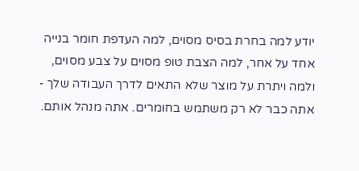יודע למה בחרת בסיס מסוים, למה העדפת חומר בנייה אחד על אחר, למה הצבת טופ מסוים על צבע מסוים, ולמה ויתרת על מוצר שלא התאים לדרך העבודה שלך - אתה כבר לא רק משתמש בחומרים. אתה מנהל אותם.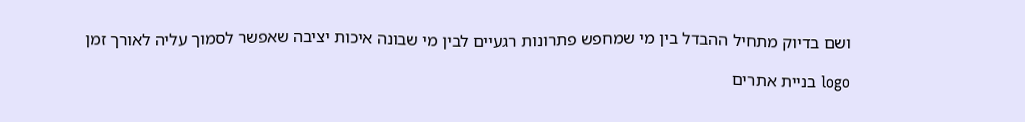ושם בדיוק מתחיל ההבדל בין מי שמחפש פתרונות רגעיים לבין מי שבונה איכות יציבה שאפשר לסמוך עליה לאורך זמן

logo בניית אתרים